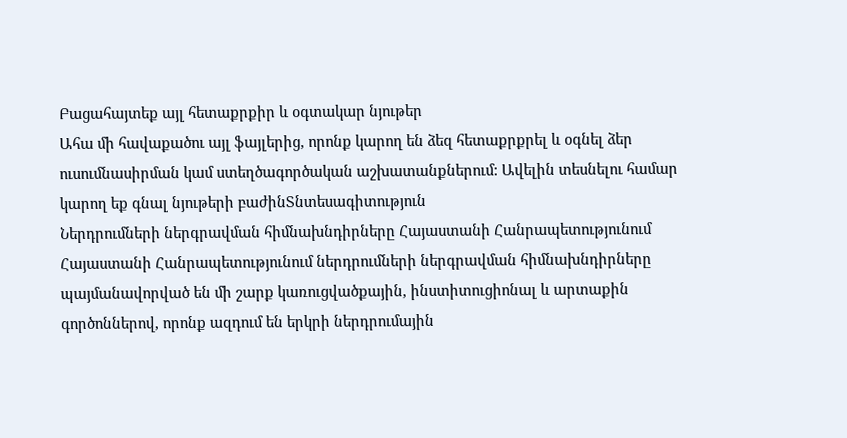Բացահայտեք այլ հետաքրքիր և օգտակար նյութեր
Ահա մի հավաքածու այլ ֆայլերից, որոնք կարող են ձեզ հետաքրքրել և օգնել ձեր ուսումնասիրման կամ ստեղծագործական աշխատանքներում: Ավելին տեսնելու համար կարող եք գնալ նյութերի բաժինՏնտեսագիտություն
Ներդրումների ներգրավման հիմնախնդիրները Հայաստանի Հանրապետությունում
Հայաստանի Հանրապետությունում ներդրումների ներգրավման հիմնախնդիրները պայմանավորված են մի շարք կառուցվածքային, ինստիտուցիոնալ և արտաքին գործոններով, որոնք ազդում են երկրի ներդրումային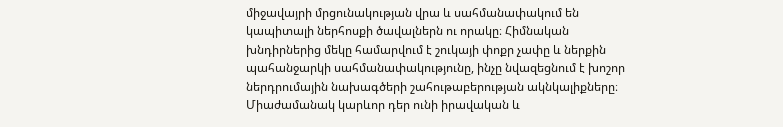միջավայրի մրցունակության վրա և սահմանափակում են կապիտալի ներհոսքի ծավալներն ու որակը։ Հիմնական խնդիրներից մեկը համարվում է շուկայի փոքր չափը և ներքին պահանջարկի սահմանափակությունը, ինչը նվազեցնում է խոշոր ներդրումային նախագծերի շահութաբերության ակնկալիքները։ Միաժամանակ կարևոր դեր ունի իրավական և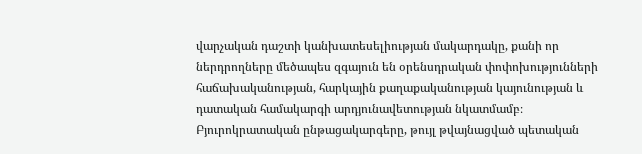վարչական դաշտի կանխատեսելիության մակարդակը, քանի որ ներդրողները մեծապես զգայուն են օրենսդրական փոփոխությունների հաճախականության, հարկային քաղաքականության կայունության և դատական համակարգի արդյունավետության նկատմամբ։ Բյուրոկրատական ընթացակարգերը, թույլ թվայնացված պետական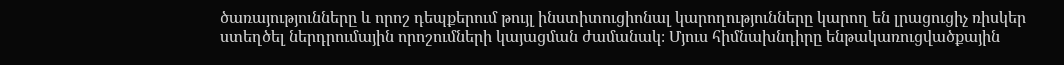ծառայությունները և որոշ դեպքերում թույլ ինստիտուցիոնալ կարողությունները կարող են լրացուցիչ ռիսկեր ստեղծել ներդրումային որոշումների կայացման ժամանակ։ Մյուս հիմնախնդիրը ենթակառուցվածքային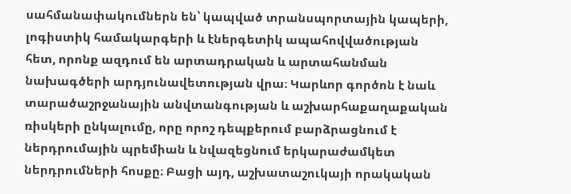սահմանափակումներն են՝ կապված տրանսպորտային կապերի, լոգիստիկ համակարգերի և էներգետիկ ապահովվածության հետ, որոնք ազդում են արտադրական և արտահանման նախագծերի արդյունավետության վրա։ Կարևոր գործոն է նաև տարածաշրջանային անվտանգության և աշխարհաքաղաքական ռիսկերի ընկալումը, որը որոշ դեպքերում բարձրացնում է ներդրումային պրեմիան և նվազեցնում երկարաժամկետ ներդրումների հոսքը։ Բացի այդ, աշխատաշուկայի որակական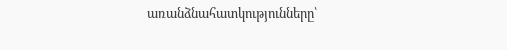առանձնահատկությունները՝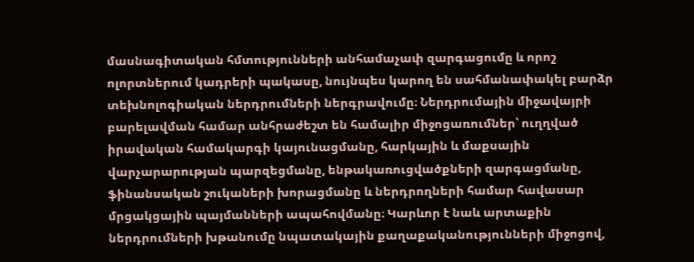մասնագիտական հմտությունների անհամաչափ զարգացումը և որոշ ոլորտներում կադրերի պակասը, նույնպես կարող են սահմանափակել բարձր տեխնոլոգիական ներդրումների ներգրավումը։ Ներդրումային միջավայրի բարելավման համար անհրաժեշտ են համալիր միջոցառումներ՝ ուղղված իրավական համակարգի կայունացմանը, հարկային և մաքսային վարչարարության պարզեցմանը, ենթակառուցվածքների զարգացմանը, ֆինանսական շուկաների խորացմանը և ներդրողների համար հավասար մրցակցային պայմանների ապահովմանը։ Կարևոր է նաև արտաքին ներդրումների խթանումը նպատակային քաղաքականությունների միջոցով,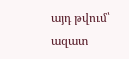այդ թվում՝ ազատ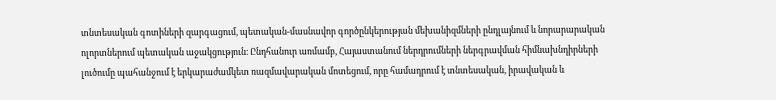տնտեսական գոտիների զարգացում, պետական-մասնավոր գործընկերության մեխանիզմների ընդլայնում և նորարարական ոլորտներում պետական աջակցություն։ Ընդհանուր առմամբ, Հայաստանում ներդրումների ներգրավման հիմնախնդիրների լուծումը պահանջում է երկարաժամկետ ռազմավարական մոտեցում, որը համադրում է տնտեսական, իրավական և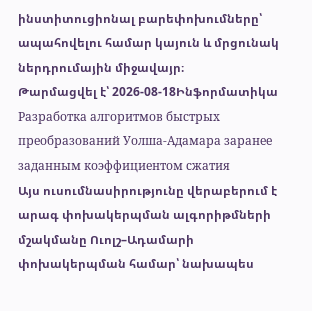ինստիտուցիոնալ բարեփոխումները՝ ապահովելու համար կայուն և մրցունակ ներդրումային միջավայր։
Թարմացվել է՝ 2026-08-18Ինֆորմատիկա
Разработка алгоритмов быстрых преобразований Уолша-Адамара заранее заданным коэффициентом сжатия
Այս ուսումնասիրությունը վերաբերում է արագ փոխակերպման ալգորիթմների մշակմանը Ուոլշ–Ադամարի փոխակերպման համար՝ նախապես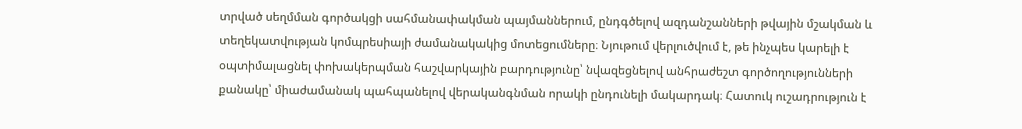տրված սեղմման գործակցի սահմանափակման պայմաններում, ընդգծելով ազդանշանների թվային մշակման և տեղեկատվության կոմպրեսիայի ժամանակակից մոտեցումները։ Նյութում վերլուծվում է, թե ինչպես կարելի է օպտիմալացնել փոխակերպման հաշվարկային բարդությունը՝ նվազեցնելով անհրաժեշտ գործողությունների քանակը՝ միաժամանակ պահպանելով վերականգնման որակի ընդունելի մակարդակ։ Հատուկ ուշադրություն է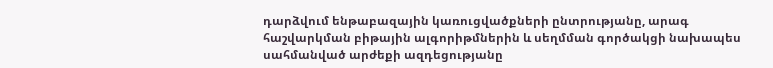դարձվում ենթաբազային կառուցվածքների ընտրությանը, արագ հաշվարկման բիթային ալգորիթմներին և սեղմման գործակցի նախապես սահմանված արժեքի ազդեցությանը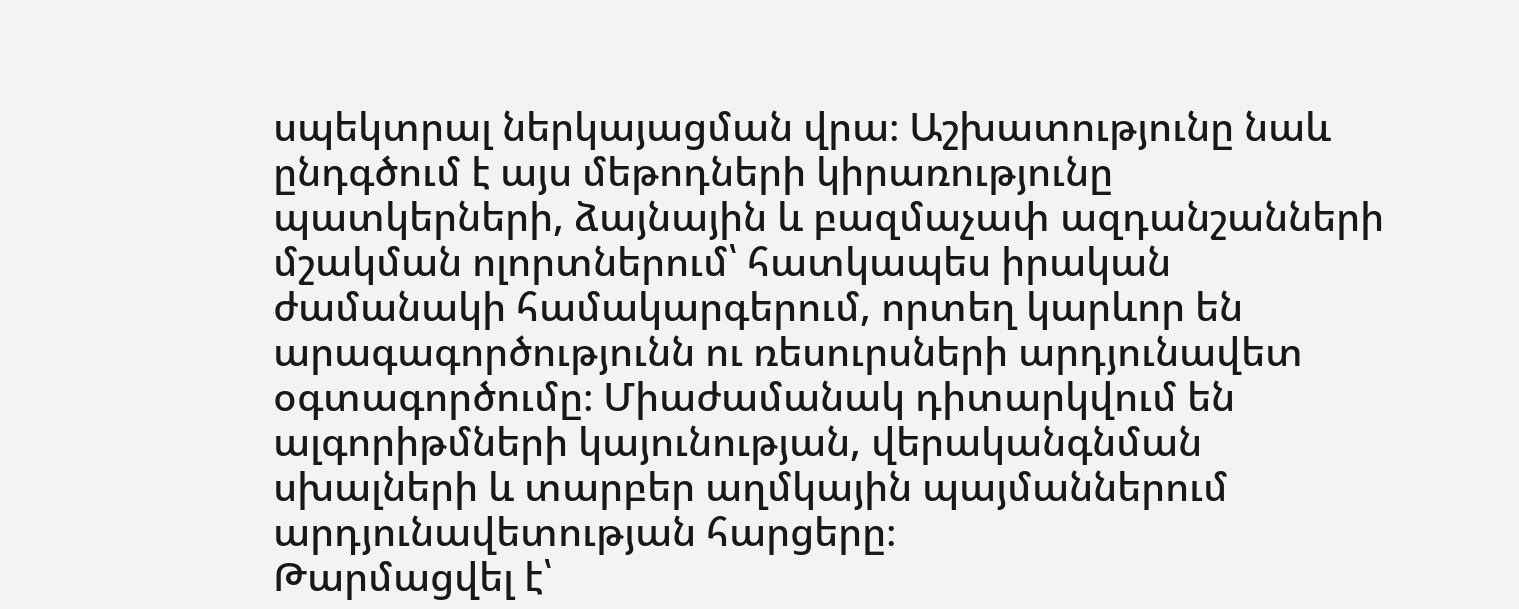սպեկտրալ ներկայացման վրա։ Աշխատությունը նաև ընդգծում է այս մեթոդների կիրառությունը պատկերների, ձայնային և բազմաչափ ազդանշանների մշակման ոլորտներում՝ հատկապես իրական ժամանակի համակարգերում, որտեղ կարևոր են արագագործությունն ու ռեսուրսների արդյունավետ օգտագործումը։ Միաժամանակ դիտարկվում են ալգորիթմների կայունության, վերականգնման սխալների և տարբեր աղմկային պայմաններում արդյունավետության հարցերը։
Թարմացվել է՝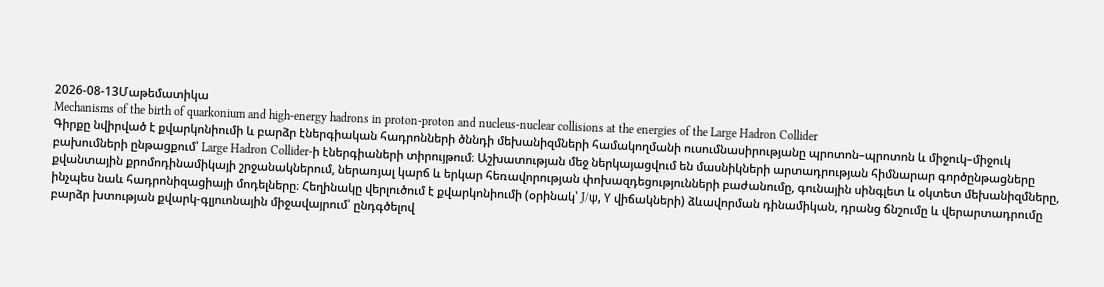2026-08-13Մաթեմատիկա
Mechanisms of the birth of quarkonium and high-energy hadrons in proton-proton and nucleus-nuclear collisions at the energies of the Large Hadron Collider
Գիրքը նվիրված է քվարկոնիումի և բարձր էներգիական հադրոնների ծննդի մեխանիզմների համակողմանի ուսումնասիրությանը պրոտոն–պրոտոն և միջուկ–միջուկ բախումների ընթացքում՝ Large Hadron Collider-ի էներգիաների տիրույթում։ Աշխատության մեջ ներկայացվում են մասնիկների արտադրության հիմնարար գործընթացները քվանտային քրոմոդինամիկայի շրջանակներում, ներառյալ կարճ և երկար հեռավորության փոխազդեցությունների բաժանումը, գունային սինգլետ և օկտետ մեխանիզմները, ինչպես նաև հադրոնիզացիայի մոդելները։ Հեղինակը վերլուծում է քվարկոնիումի (օրինակ՝ J/ψ, Υ վիճակների) ձևավորման դինամիկան, դրանց ճնշումը և վերարտադրումը բարձր խտության քվարկ-գլյուոնային միջավայրում՝ ընդգծելով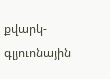քվարկ-գլյուոնային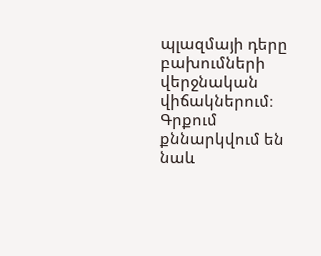պլազմայի դերը բախումների վերջնական վիճակներում։ Գրքում քննարկվում են նաև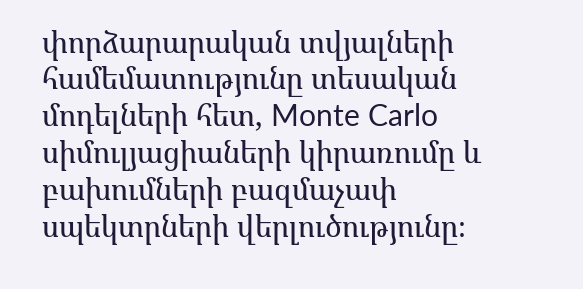փորձարարական տվյալների համեմատությունը տեսական մոդելների հետ, Monte Carlo սիմուլյացիաների կիրառումը և բախումների բազմաչափ սպեկտրների վերլուծությունը։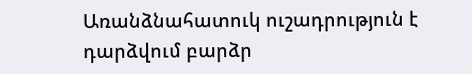Առանձնահատուկ ուշադրություն է դարձվում բարձր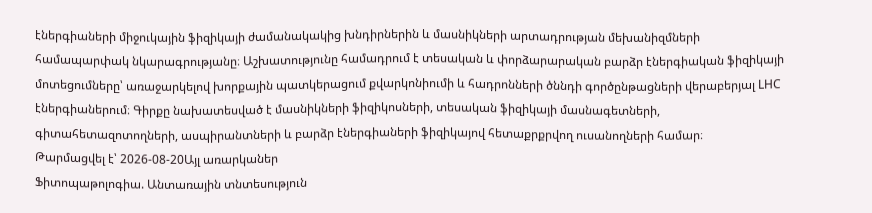էներգիաների միջուկային ֆիզիկայի ժամանակակից խնդիրներին և մասնիկների արտադրության մեխանիզմների համապարփակ նկարագրությանը։ Աշխատությունը համադրում է տեսական և փորձարարական բարձր էներգիական ֆիզիկայի մոտեցումները՝ առաջարկելով խորքային պատկերացում քվարկոնիումի և հադրոնների ծննդի գործընթացների վերաբերյալ LHC էներգիաներում։ Գիրքը նախատեսված է մասնիկների ֆիզիկոսների, տեսական ֆիզիկայի մասնագետների, գիտահետազոտողների, ասպիրանտների և բարձր էներգիաների ֆիզիկայով հետաքրքրվող ուսանողների համար։
Թարմացվել է՝ 2026-08-20Այլ առարկաներ
Ֆիտոպաթոլոգիա. Անտառային տնտեսություն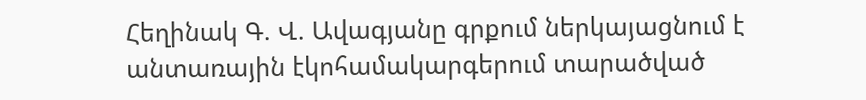Հեղինակ Գ. Վ. Ավագյանը գրքում ներկայացնում է անտառային էկոհամակարգերում տարածված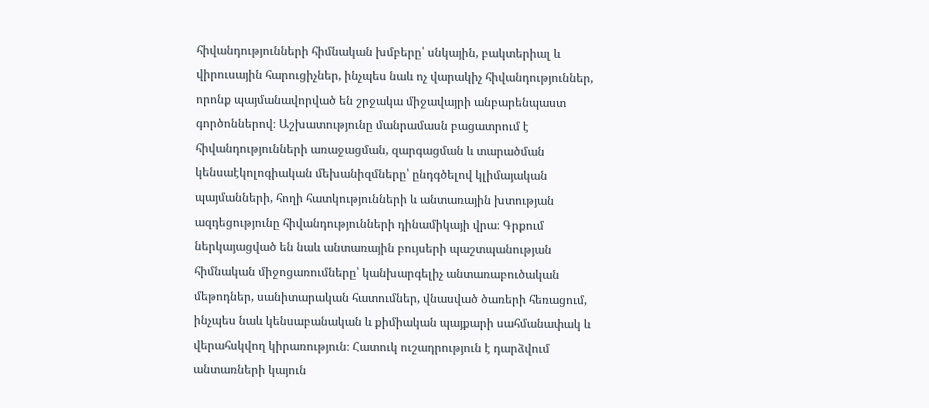հիվանդությունների հիմնական խմբերը՝ սնկային, բակտերիալ և վիրուսային հարուցիչներ, ինչպես նաև ոչ վարակիչ հիվանդություններ, որոնք պայմանավորված են շրջակա միջավայրի անբարենպաստ գործոններով։ Աշխատությունը մանրամասն բացատրում է հիվանդությունների առաջացման, զարգացման և տարածման կենսաէկոլոգիական մեխանիզմները՝ ընդգծելով կլիմայական պայմանների, հողի հատկությունների և անտառային խտության ազդեցությունը հիվանդությունների դինամիկայի վրա։ Գրքում ներկայացված են նաև անտառային բույսերի պաշտպանության հիմնական միջոցառումները՝ կանխարգելիչ անտառաբուծական մեթոդներ, սանիտարական հատումներ, վնասված ծառերի հեռացում, ինչպես նաև կենսաբանական և քիմիական պայքարի սահմանափակ և վերահսկվող կիրառություն։ Հատուկ ուշադրություն է դարձվում անտառների կայուն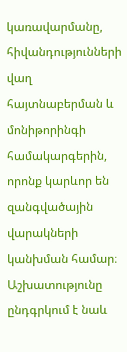կառավարմանը, հիվանդությունների վաղ հայտնաբերման և մոնիթորինգի համակարգերին, որոնք կարևոր են զանգվածային վարակների կանխման համար։ Աշխատությունը ընդգրկում է նաև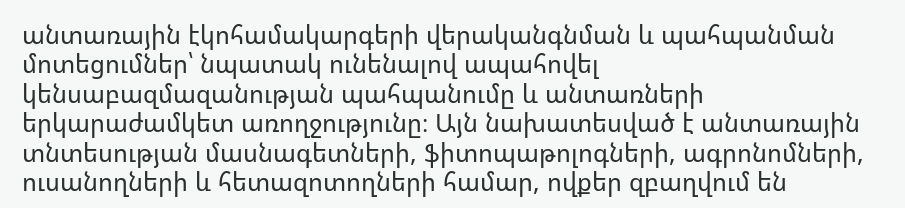անտառային էկոհամակարգերի վերականգնման և պահպանման մոտեցումներ՝ նպատակ ունենալով ապահովել կենսաբազմազանության պահպանումը և անտառների երկարաժամկետ առողջությունը։ Այն նախատեսված է անտառային տնտեսության մասնագետների, ֆիտոպաթոլոգների, ագրոնոմների, ուսանողների և հետազոտողների համար, ովքեր զբաղվում են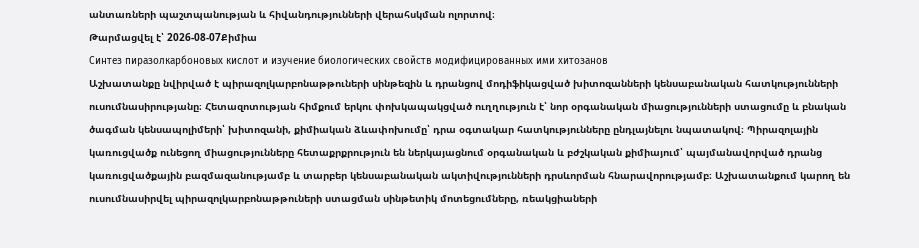անտառների պաշտպանության և հիվանդությունների վերահսկման ոլորտով։
Թարմացվել է՝ 2026-08-07Քիմիա
Синтез пиразолкарбоновых кислот и изучение биологических свойств модифицированных ими хитозанов
Աշխատանքը նվիրված է պիրազոլկարբոնաթթուների սինթեզին և դրանցով մոդիֆիկացված խիտոզանների կենսաբանական հատկությունների ուսումնասիրությանը։ Հետազոտության հիմքում երկու փոխկապակցված ուղղություն է՝ նոր օրգանական միացությունների ստացումը և բնական ծագման կենսապոլիմերի՝ խիտոզանի, քիմիական ձևափոխումը՝ դրա օգտակար հատկությունները ընդլայնելու նպատակով։ Պիրազոլային կառուցվածք ունեցող միացությունները հետաքրքրություն են ներկայացնում օրգանական և բժշկական քիմիայում՝ պայմանավորված դրանց կառուցվածքային բազմազանությամբ և տարբեր կենսաբանական ակտիվությունների դրսևորման հնարավորությամբ։ Աշխատանքում կարող են ուսումնասիրվել պիրազոլկարբոնաթթուների ստացման սինթետիկ մոտեցումները, ռեակցիաների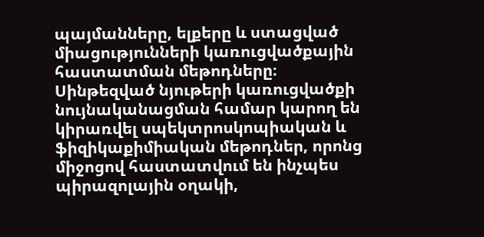պայմանները, ելքերը և ստացված միացությունների կառուցվածքային հաստատման մեթոդները։ Սինթեզված նյութերի կառուցվածքի նույնականացման համար կարող են կիրառվել սպեկտրոսկոպիական և ֆիզիկաքիմիական մեթոդներ, որոնց միջոցով հաստատվում են ինչպես պիրազոլային օղակի,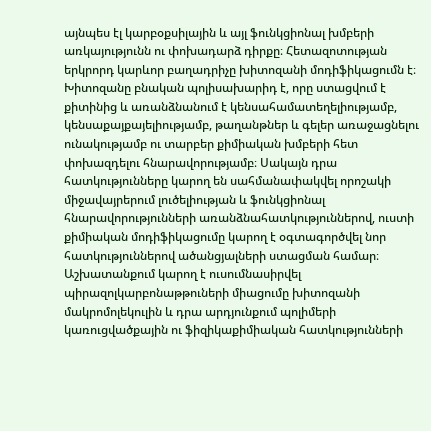այնպես էլ կարբօքսիլային և այլ ֆունկցիոնալ խմբերի առկայությունն ու փոխադարձ դիրքը։ Հետազոտության երկրորդ կարևոր բաղադրիչը խիտոզանի մոդիֆիկացումն է։ Խիտոզանը բնական պոլիսախարիդ է, որը ստացվում է քիտինից և առանձնանում է կենսահամատեղելիությամբ, կենսաքայքայելիությամբ, թաղանթներ և գելեր առաջացնելու ունակությամբ ու տարբեր քիմիական խմբերի հետ փոխազդելու հնարավորությամբ։ Սակայն դրա հատկությունները կարող են սահմանափակվել որոշակի միջավայրերում լուծելիության և ֆունկցիոնալ հնարավորությունների առանձնահատկություններով, ուստի քիմիական մոդիֆիկացումը կարող է օգտագործվել նոր հատկություններով ածանցյալների ստացման համար։ Աշխատանքում կարող է ուսումնասիրվել պիրազոլկարբոնաթթուների միացումը խիտոզանի մակրոմոլեկուլին և դրա արդյունքում պոլիմերի կառուցվածքային ու ֆիզիկաքիմիական հատկությունների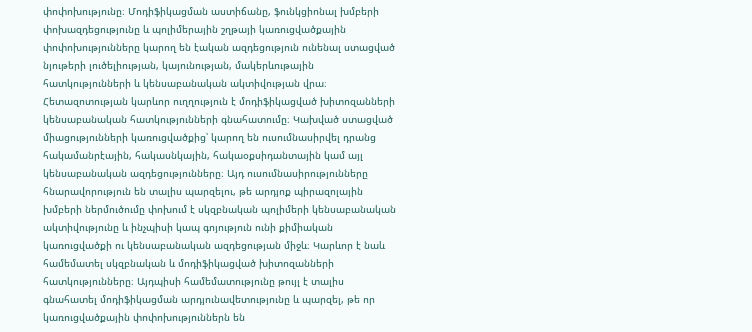փոփոխությունը։ Մոդիֆիկացման աստիճանը, ֆունկցիոնալ խմբերի փոխազդեցությունը և պոլիմերային շղթայի կառուցվածքային փոփոխությունները կարող են էական ազդեցություն ունենալ ստացված նյութերի լուծելիության, կայունության, մակերևութային հատկությունների և կենսաբանական ակտիվության վրա։ Հետազոտության կարևոր ուղղություն է մոդիֆիկացված խիտոզանների կենսաբանական հատկությունների գնահատումը։ Կախված ստացված միացությունների կառուցվածքից՝ կարող են ուսումնասիրվել դրանց հակամանրէային, հակասնկային, հակաօքսիդանտային կամ այլ կենսաբանական ազդեցությունները։ Այդ ուսումնասիրությունները հնարավորություն են տալիս պարզելու, թե արդյոք պիրազոլային խմբերի ներմուծումը փոխում է սկզբնական պոլիմերի կենսաբանական ակտիվությունը և ինչպիսի կապ գոյություն ունի քիմիական կառուցվածքի ու կենսաբանական ազդեցության միջև։ Կարևոր է նաև համեմատել սկզբնական և մոդիֆիկացված խիտոզանների հատկությունները։ Այդպիսի համեմատությունը թույլ է տալիս գնահատել մոդիֆիկացման արդյունավետությունը և պարզել, թե որ կառուցվածքային փոփոխություններն են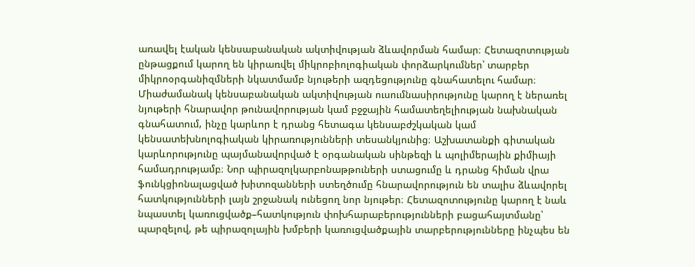առավել էական կենսաբանական ակտիվության ձևավորման համար։ Հետազոտության ընթացքում կարող են կիրառվել միկրոբիոլոգիական փորձարկումներ՝ տարբեր միկրոօրգանիզմների նկատմամբ նյութերի ազդեցությունը գնահատելու համար։ Միաժամանակ կենսաբանական ակտիվության ուսումնասիրությունը կարող է ներառել նյութերի հնարավոր թունավորության կամ բջջային համատեղելիության նախնական գնահատում, ինչը կարևոր է դրանց հետագա կենսաբժշկական կամ կենսատեխնոլոգիական կիրառությունների տեսանկյունից։ Աշխատանքի գիտական կարևորությունը պայմանավորված է օրգանական սինթեզի և պոլիմերային քիմիայի համադրությամբ։ Նոր պիրազոլկարբոնաթթուների ստացումը և դրանց հիման վրա ֆունկցիոնալացված խիտոզանների ստեղծումը հնարավորություն են տալիս ձևավորել հատկությունների լայն շրջանակ ունեցող նոր նյութեր։ Հետազոտությունը կարող է նաև նպաստել կառուցվածք–հատկություն փոխհարաբերությունների բացահայտմանը՝ պարզելով, թե պիրազոլային խմբերի կառուցվածքային տարբերությունները ինչպես են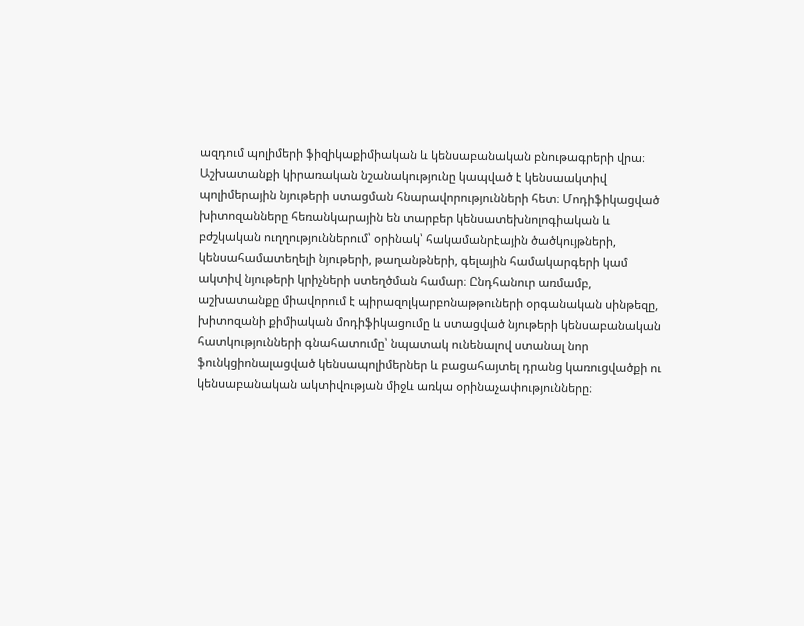ազդում պոլիմերի ֆիզիկաքիմիական և կենսաբանական բնութագրերի վրա։ Աշխատանքի կիրառական նշանակությունը կապված է կենսաակտիվ պոլիմերային նյութերի ստացման հնարավորությունների հետ։ Մոդիֆիկացված խիտոզանները հեռանկարային են տարբեր կենսատեխնոլոգիական և բժշկական ուղղություններում՝ օրինակ՝ հակամանրէային ծածկույթների, կենսահամատեղելի նյութերի, թաղանթների, գելային համակարգերի կամ ակտիվ նյութերի կրիչների ստեղծման համար։ Ընդհանուր առմամբ, աշխատանքը միավորում է պիրազոլկարբոնաթթուների օրգանական սինթեզը, խիտոզանի քիմիական մոդիֆիկացումը և ստացված նյութերի կենսաբանական հատկությունների գնահատումը՝ նպատակ ունենալով ստանալ նոր ֆունկցիոնալացված կենսապոլիմերներ և բացահայտել դրանց կառուցվածքի ու կենսաբանական ակտիվության միջև առկա օրինաչափությունները։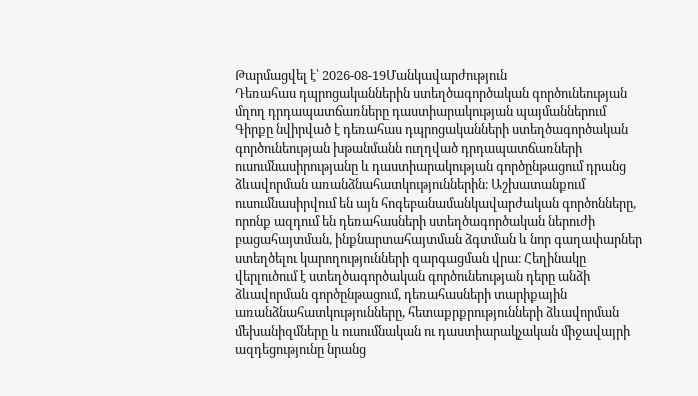Թարմացվել է՝ 2026-08-19Մանկավարժություն
Դեռահաս դպրոցականներին ստեղծագործական գործունեության մղող դրդապատճառները դաստիարակության պայմաններում
Գիրքը նվիրված է դեռահաս դպրոցականների ստեղծագործական գործունեության խթանմանն ուղղված դրդապատճառների ուսումնասիրությանը և դաստիարակության գործընթացում դրանց ձևավորման առանձնահատկություններին։ Աշխատանքում ուսումնասիրվում են այն հոգեբանամանկավարժական գործոնները, որոնք ազդում են դեռահասների ստեղծագործական ներուժի բացահայտման, ինքնարտահայտման ձգտման և նոր գաղափարներ ստեղծելու կարողությունների զարգացման վրա։ Հեղինակը վերլուծում է ստեղծագործական գործունեության դերը անձի ձևավորման գործընթացում, դեռահասների տարիքային առանձնահատկությունները, հետաքրքրությունների ձևավորման մեխանիզմները և ուսումնական ու դաստիարակչական միջավայրի ազդեցությունը նրանց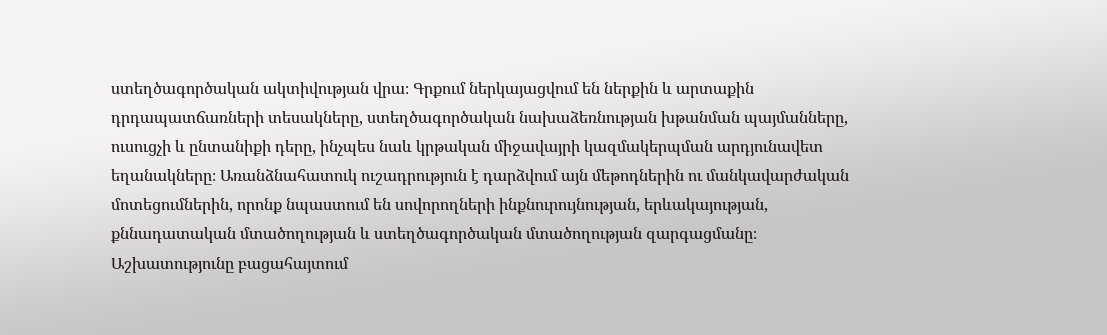ստեղծագործական ակտիվության վրա։ Գրքում ներկայացվում են ներքին և արտաքին դրդապատճառների տեսակները, ստեղծագործական նախաձեռնության խթանման պայմանները, ուսուցչի և ընտանիքի դերը, ինչպես նաև կրթական միջավայրի կազմակերպման արդյունավետ եղանակները։ Առանձնահատուկ ուշադրություն է դարձվում այն մեթոդներին ու մանկավարժական մոտեցումներին, որոնք նպաստում են սովորողների ինքնուրույնության, երևակայության, քննադատական մտածողության և ստեղծագործական մտածողության զարգացմանը։ Աշխատությունը բացահայտում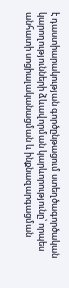է դաստիարակության գործընթացում ստեղծագործական կարողությունների ձևավորման կարևորությունը՝ որպես անհատի սոցիալականացման և ինքնազարգացման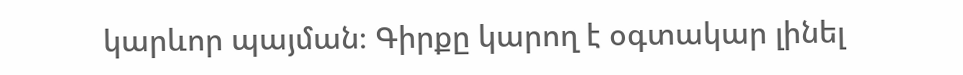կարևոր պայման։ Գիրքը կարող է օգտակար լինել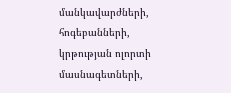մանկավարժների, հոգեբանների, կրթության ոլորտի մասնագետների,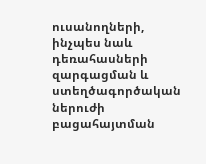ուսանողների, ինչպես նաև դեռահասների զարգացման և ստեղծագործական ներուժի բացահայտման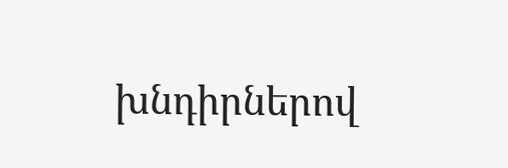խնդիրներով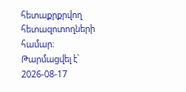հետաքրքրվող հետազոտողների համար։
Թարմացվել է՝ 2026-08-17